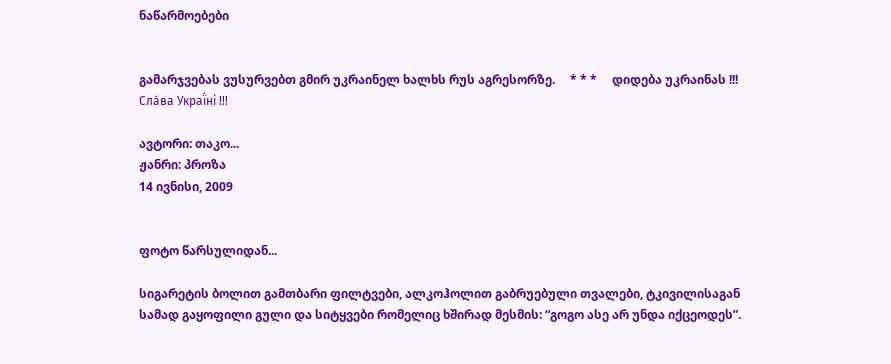ნაწარმოებები


გამარჯვებას ვუსურვებთ გმირ უკრაინელ ხალხს რუს აგრესორზე.     * * *     დიდება უკრაინას !!! Сла́ва Украї́ні !!!

ავტორი: თაკო...
ჟანრი: პროზა
14 ივნისი, 2009


ფოტო წარსულიდან...

სიგარეტის ბოლით გამთბარი ფილტვები, ალკოჰოლით გაბრუებული თვალები, ტკივილისაგან სამად გაყოფილი გული და სიტყვები რომელიც ხშირად მესმის: “გოგო ასე არ უნდა იქცეოდეს”.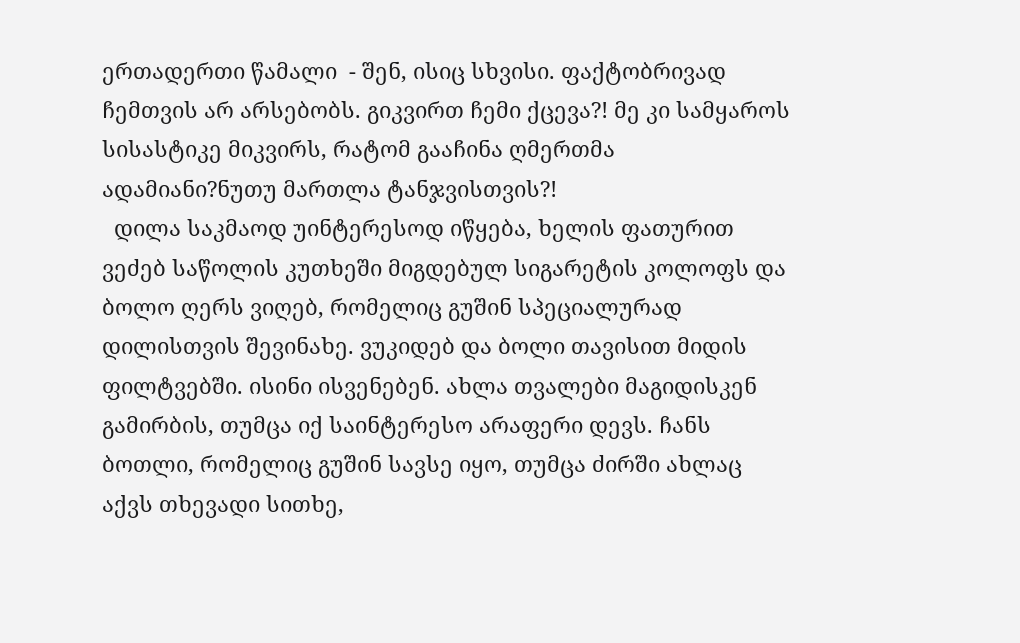ერთადერთი წამალი  - შენ, ისიც სხვისი. ფაქტობრივად ჩემთვის არ არსებობს. გიკვირთ ჩემი ქცევა?! მე კი სამყაროს სისასტიკე მიკვირს, რატომ გააჩინა ღმერთმა ადამიანი?ნუთუ მართლა ტანჯვისთვის?!
  დილა საკმაოდ უინტერესოდ იწყება, ხელის ფათურით ვეძებ საწოლის კუთხეში მიგდებულ სიგარეტის კოლოფს და ბოლო ღერს ვიღებ, რომელიც გუშინ სპეციალურად დილისთვის შევინახე. ვუკიდებ და ბოლი თავისით მიდის ფილტვებში. ისინი ისვენებენ. ახლა თვალები მაგიდისკენ გამირბის, თუმცა იქ საინტერესო არაფერი დევს. ჩანს ბოთლი, რომელიც გუშინ სავსე იყო, თუმცა ძირში ახლაც აქვს თხევადი სითხე,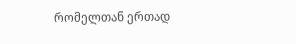რომელთან ერთად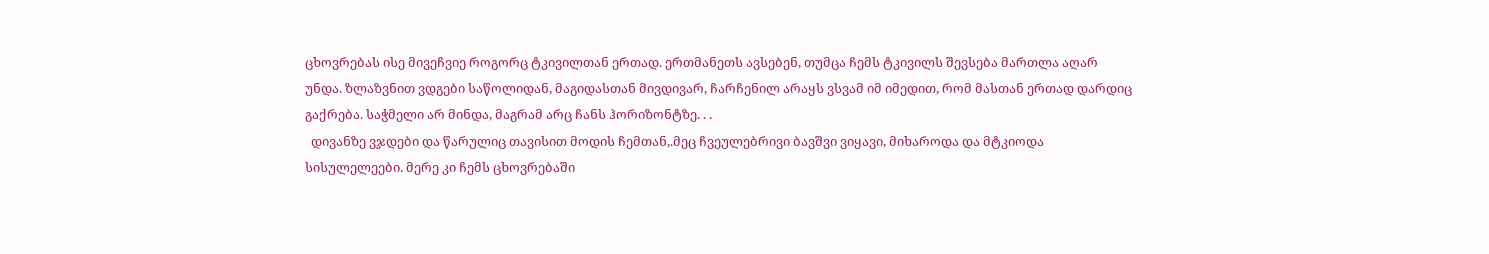ცხოვრებას ისე მივეჩვიე როგორც ტკივილთან ერთად. ერთმანეთს ავსებენ, თუმცა ჩემს ტკივილს შევსება მართლა აღარ უნდა. ზლაზვნით ვდგები საწოლიდან, მაგიდასთან მივდივარ, ჩარჩენილ არაყს ვსვამ იმ იმედით, რომ მასთან ერთად დარდიც გაქრება. საჭმელი არ მინდა, მაგრამ არც ჩანს ჰორიზონტზე. . .
  დივანზე ვჯდები და წარულიც თავისით მოდის ჩემთან,.მეც ჩვეულებრივი ბავშვი ვიყავი, მიხაროდა და მტკიოდა სისულელეები. მერე კი ჩემს ცხოვრებაში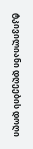ტკივილიანი დღეების დოღი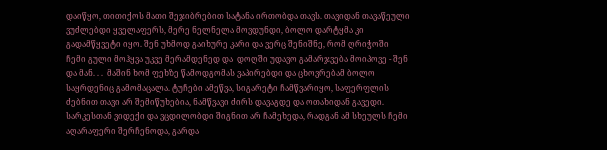დაიწყო, თითიქოს მათი შეჯიბრებით სატანა ირთობდა თავს. თავიდან თავაწეული  ვუძლებდი ყველაფერს, მერე ნელნელა მოვდუნდი, ბოლო დარტყმა კი გადამწყვეტი იყო. შენ უხმოდ გაიხურე კარი და ვერც შენიშნე, რომ ღრიჭოში ჩემი გული მოჰყვა უკვე მერამდენედ და  დოღში უდავო გამარჯვება მოიპოვე - შენ და მან. . .  მაშინ ხომ ფეხზე წამოდგომას ვაპირებდი და ცხოვრებამ ბოლო საყრდენიც გამომაცალა. ტუჩები ამეწვა, სიგარეტი ჩამწვარიყო, საფერფლის  ძებნით თავი არ შემიწუხებია, ნამწვავი ძირს დავაგდე და ოთახიდან გავედი. სარკესთან ვიდექი და ვცდილობდი შიგნით არ ჩამეხედა, რადგან ამ სხეულს ჩემი აღარაფერი შერჩენოდა, გარდა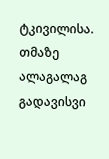ტკივილისა. თმაზე ალაგალაგ გადავისვი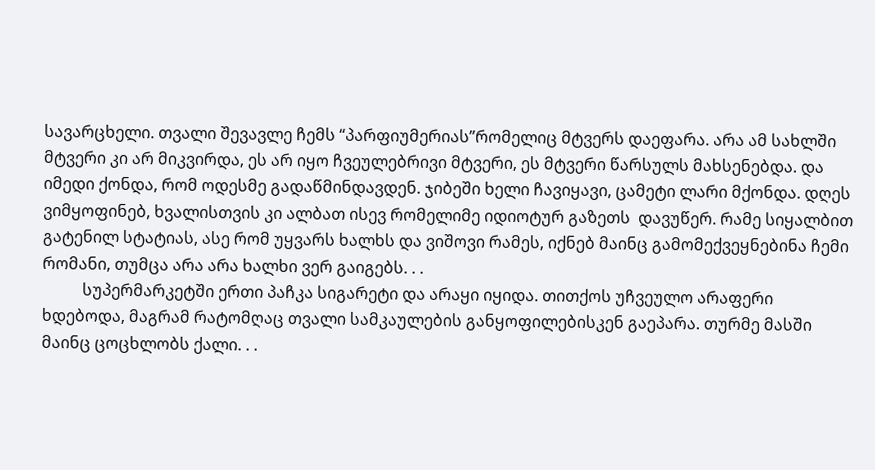სავარცხელი. თვალი შევავლე ჩემს “პარფიუმერიას”რომელიც მტვერს დაეფარა. არა ამ სახლში მტვერი კი არ მიკვირდა, ეს არ იყო ჩვეულებრივი მტვერი, ეს მტვერი წარსულს მახსენებდა. და იმედი ქონდა, რომ ოდესმე გადაწმინდავდენ. ჯიბეში ხელი ჩავიყავი, ცამეტი ლარი მქონდა. დღეს ვიმყოფინებ, ხვალისთვის კი ალბათ ისევ რომელიმე იდიოტურ გაზეთს  დავუწერ. რამე სიყალბით გატენილ სტატიას, ასე რომ უყვარს ხალხს და ვიშოვი რამეს, იქნებ მაინც გამომექვეყნებინა ჩემი რომანი, თუმცა არა არა ხალხი ვერ გაიგებს. . .
          სუპერმარკეტში ერთი პაჩკა სიგარეტი და არაყი იყიდა. თითქოს უჩვეულო არაფერი ხდებოდა, მაგრამ რატომღაც თვალი სამკაულების განყოფილებისკენ გაეპარა. თურმე მასში მაინც ცოცხლობს ქალი. . .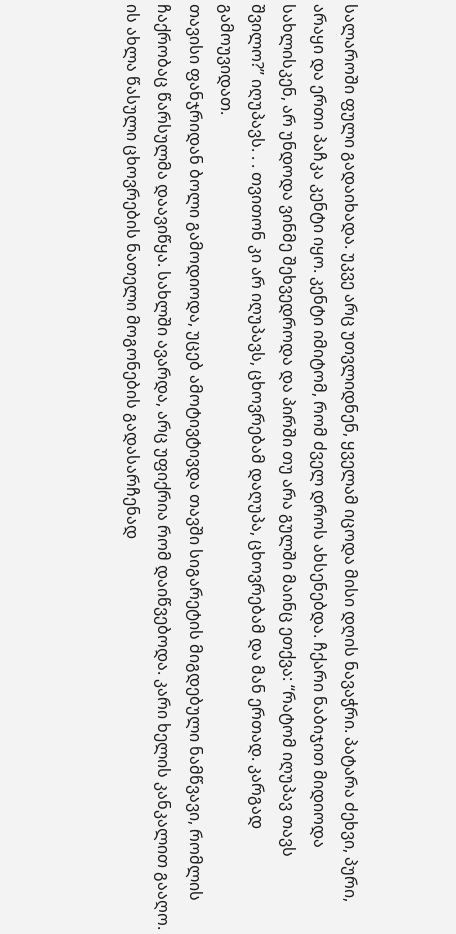სალაროში ფული გადაიხადა. უკვე არც უთვლიდნენ, ყველამ იცოდა მისი დღის ნავაჭრი. პატარა ძეხვი, პური, არაყი და ერთი პაჩკა კენტი იყო. კენტი იმიტომ, რომ ძველ დროს ახსენებდა. ჩქარი ნაბიჯით მიდიოდა სახლისკენ, არ უნდოდა ვინმე შეხვედროდა და პირში თუ არა გულში მაინც ეთქვა: “რატომ იღუპავ თავს შვილო?” იღუპავს. . . თვითონ კი არ იღუპავს, ცხოვრებამ დაღუპა, ცხოვრებამ და მან ერთად. კარგად გამოუვიდათ.
თავისი ფანჯრიდან ბოლი გამოდიოდა, უცებ ამოტივტივდა თავში სიგარეტის მიგდებული ნამწვავი, რომლის ჩაქრობაც წარსულმა დაავიწყა. სახლში ავარდა, არც უფიქრია რომ დაიწვებოდა. კარი ხელის კანკალით გააღო. ის ახლა წასული ცხოვრების ნათელი მოგონების გადასარჩენად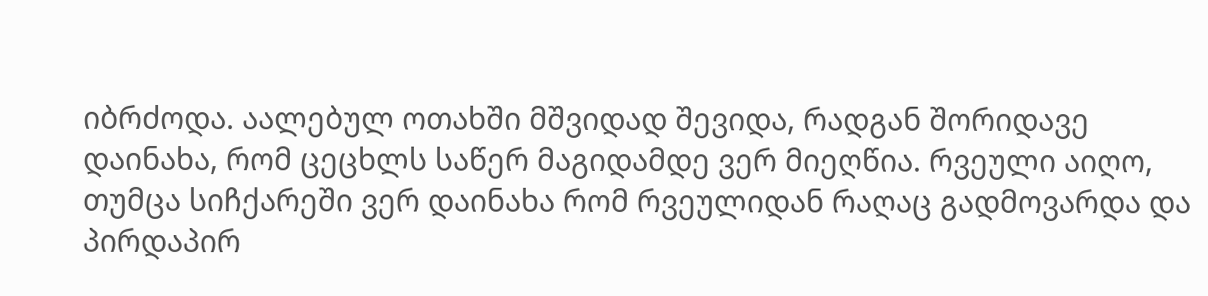იბრძოდა. აალებულ ოთახში მშვიდად შევიდა, რადგან შორიდავე დაინახა, რომ ცეცხლს საწერ მაგიდამდე ვერ მიეღწია. რვეული აიღო, თუმცა სიჩქარეში ვერ დაინახა რომ რვეულიდან რაღაც გადმოვარდა და პირდაპირ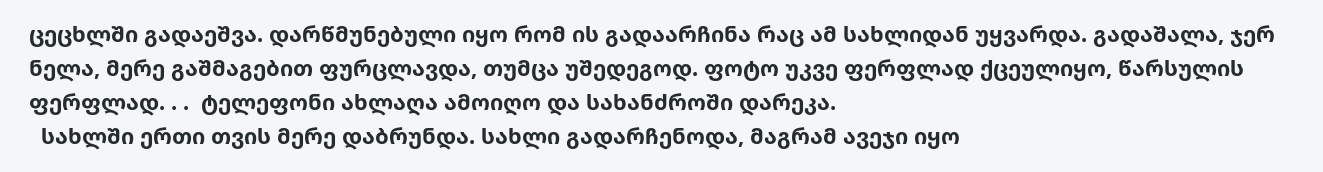ცეცხლში გადაეშვა. დარწმუნებული იყო რომ ის გადაარჩინა რაც ამ სახლიდან უყვარდა. გადაშალა, ჯერ ნელა, მერე გაშმაგებით ფურცლავდა, თუმცა უშედეგოდ. ფოტო უკვე ფერფლად ქცეულიყო, წარსულის ფერფლად. . .  ტელეფონი ახლაღა ამოიღო და სახანძროში დარეკა.
  სახლში ერთი თვის მერე დაბრუნდა. სახლი გადარჩენოდა, მაგრამ ავეჯი იყო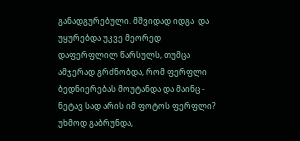განადგურებული. მშვიდად იდგა  და უყურებდა უკვე მეორედ დაფერფლილ წარსულს, თუმცა ამჯერად გრძნობდა, რომ ფერფლი ბედნიერებას მოუტანდა და მაინც - ნეტავ სად არის იმ ფოტოს ფერფლი? უხმოდ გაბრუნდა,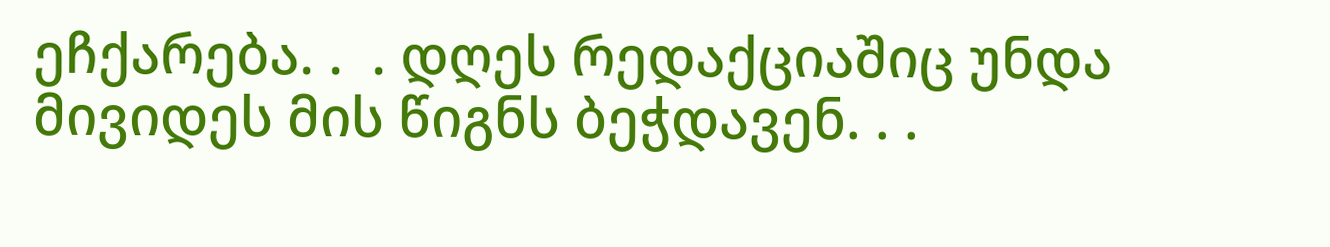ეჩქარება. .  . დღეს რედაქციაშიც უნდა მივიდეს მის წიგნს ბეჭდავენ. . .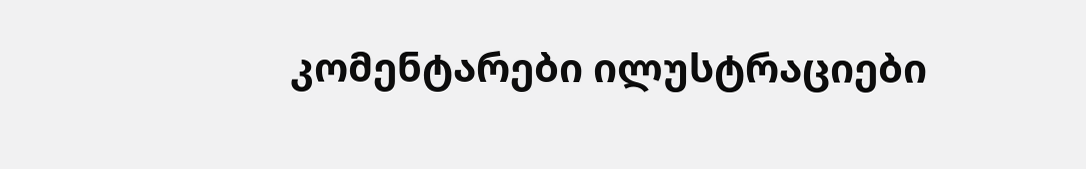კომენტარები ილუსტრაციები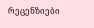რეცენზიები